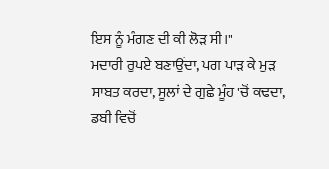ਇਸ ਨੂੰ ਮੰਗਣ ਦੀ ਕੀ ਲੋੜ ਸੀ।"
ਮਦਾਰੀ ਰੁਪਏ ਬਣਾਉਂਦਾ, ਪਗ ਪਾੜ ਕੇ ਮੁੜ ਸਾਬਤ ਕਰਦਾ, ਸੂਲਾਂ ਦੇ ਗੁਛੇ ਮੂੰਹ 'ਚੋਂ ਕਢਦਾ, ਡਬੀ ਵਿਚੋਂ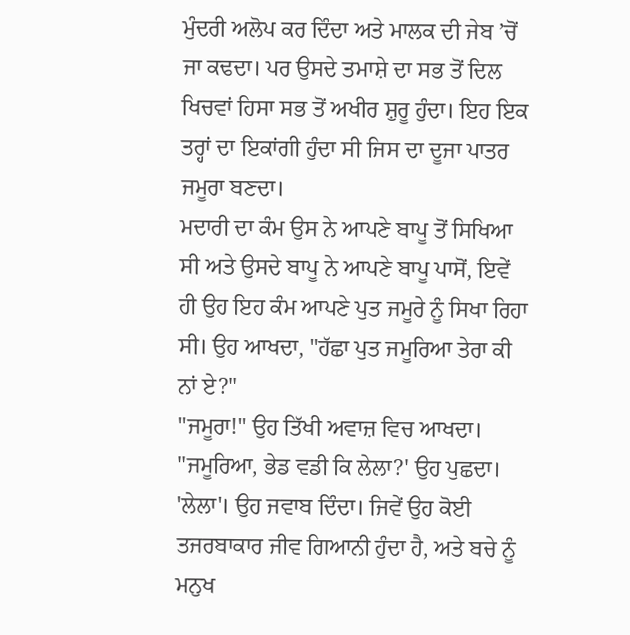ਮੁੰਦਰੀ ਅਲੋਪ ਕਰ ਦਿੰਦਾ ਅਤੇ ਮਾਲਕ ਦੀ ਜੇਬ ’ਚੋਂ ਜਾ ਕਢਦਾ। ਪਰ ਉਸਦੇ ਤਮਾਸ਼ੇ ਦਾ ਸਭ ਤੋਂ ਦਿਲ ਖਿਚਵਾਂ ਹਿਸਾ ਸਭ ਤੋਂ ਅਖੀਰ ਸ਼ੁਰੂ ਹੁੰਦਾ। ਇਹ ਇਕ ਤਰ੍ਹਾਂ ਦਾ ਇਕਾਂਗੀ ਹੁੰਦਾ ਸੀ ਜਿਸ ਦਾ ਦੂਜਾ ਪਾਤਰ ਜਮੂਰਾ ਬਣਦਾ।
ਮਦਾਰੀ ਦਾ ਕੰਮ ਉਸ ਨੇ ਆਪਣੇ ਬਾਪੂ ਤੋਂ ਸਿਖਿਆ ਸੀ ਅਤੇ ਉਸਦੇ ਬਾਪੂ ਨੇ ਆਪਣੇ ਬਾਪੂ ਪਾਸੋਂ, ਇਵੇਂ ਹੀ ਉਹ ਇਹ ਕੰਮ ਆਪਣੇ ਪੁਤ ਜਮੂਰੇ ਨੂੰ ਸਿਖਾ ਰਿਹਾ ਸੀ। ਉਹ ਆਖਦਾ, "ਹੱਛਾ ਪੁਤ ਜਮੂਰਿਆ ਤੇਰਾ ਕੀ ਨਾਂ ਏ?"
"ਜਮੂਰਾ!" ਉਹ ਤਿੱਖੀ ਅਵਾਜ਼ ਵਿਚ ਆਖਦਾ।
"ਜਮੂਰਿਆ, ਭੇਡ ਵਡੀ ਕਿ ਲੇਲਾ?' ਉਹ ਪੁਛਦਾ।
'ਲੇਲਾ'। ਉਹ ਜਵਾਬ ਦਿੰਦਾ। ਜਿਵੇਂ ਉਹ ਕੋਈ ਤਜਰਬਾਕਾਰ ਜੀਵ ਗਿਆਨੀ ਹੁੰਦਾ ਹੈ, ਅਤੇ ਬਚੇ ਨੂੰ ਮਨੁਖ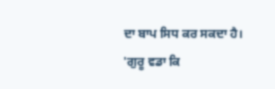ਦਾ ਬਾਪ ਸਿਧ ਕਰ ਸਕਦਾ ਹੈ।
'ਗੁਰੂ ਵਡਾ ਕਿ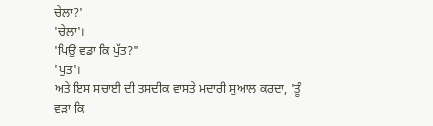ਚੇਲਾ?'
'ਚੇਲਾ'।
'ਪਿਉ ਵਡਾ ਕਿ ਪੁੱਤ?"
'ਪੁਤ'।
ਅਤੇ ਇਸ ਸਚਾਈ ਦੀ ਤਸਦੀਕ ਵਾਸਤੇ ਮਦਾਰੀ ਸੁਆਲ ਕਰਦਾ, 'ਤੂੰ ਵੜਾ ਕਿ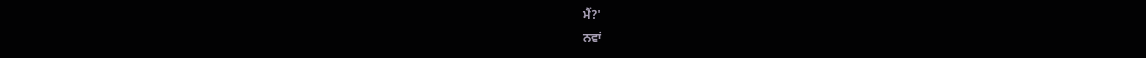ਮੈਂ?'
ਨਵਾਂ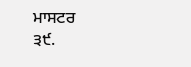ਮਾਸਟਰ
੩੯.